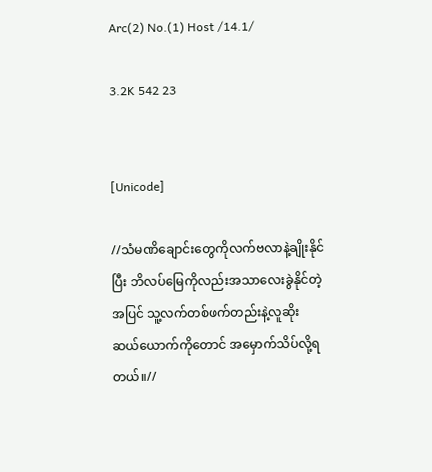Arc(2) No.(1) Host /14.1/

3.2K 542 23


[Unicode]

//သံမဏိချောင်းတွေကိုလက်ဗလာနဲ့ချိုးနိုင်ပြီး ဘိလပ်မြေကိုလည်းအသာလေးခွဲနိုင်တဲ့အပြင် သူ့လက်တစ်ဖက်တည်းနဲ့လူဆိုး
ဆယ်ယောက်ကိုတောင် အမှောက်သိပ်လို့ရတယ်။//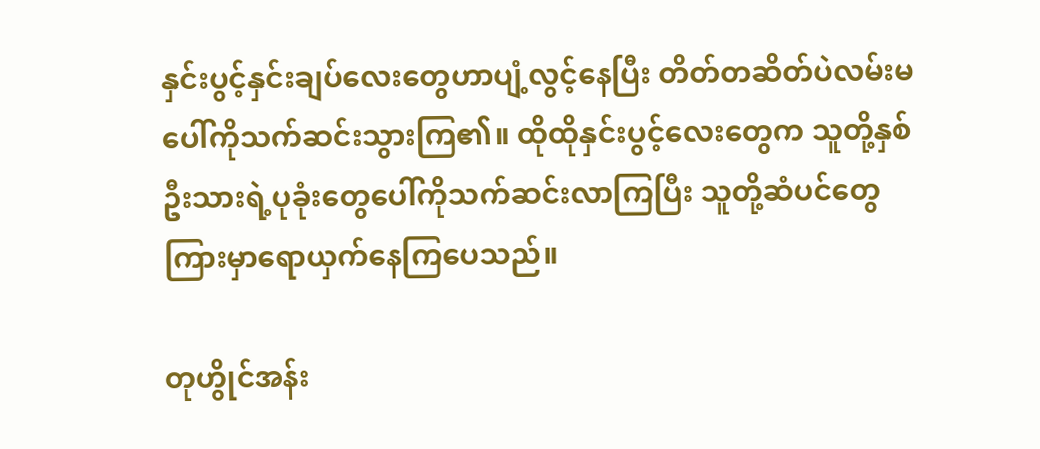နှင်းပွင့်နှင်းချပ်လေးတွေဟာပျံ့လွင့်နေပြီး တိတ်တဆိတ်ပဲလမ်းမပေါ်ကိုသက်ဆင်းသွားကြ၏။ ထိုထိုနှင်းပွင့်လေးတွေက သူတို့နှစ်ဦးသားရဲ့ပုခုံးတွေပေါ်ကိုသက်ဆင်းလာကြပြီး သူတို့ဆံပင်တွေကြားမှာရောယှက်နေကြပေသည်။

တုဟွိုင်အန်း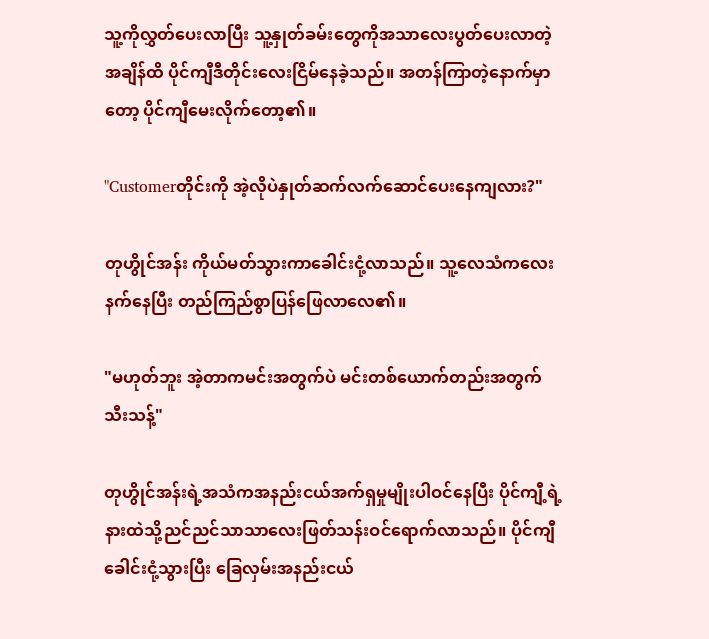သူ့ကိုလွှတ်ပေးလာပြီး သူ့နှုတ်ခမ်းတွေကိုအသာလေးပွတ်ပေးလာတဲ့အချိန်ထိ ပိုင်ကျီဒီတိုင်းလေးငြိမ်နေခဲ့သည်။ အတန်ကြာတဲ့နောက်မှာတော့ ပိုင်ကျီမေးလိုက်တော့၏။

"Customerတိုင်းကို အဲ့လိုပဲနှုတ်ဆက်လက်ဆောင်ပေးနေကျလား?"

တုဟွိုင်အန်း ကိုယ်မတ်သွားကာခေါင်းငုံ့လာသည်။ သူ့လေသံကလေးနက်နေပြီး တည်ကြည်စွာပြန်ဖြေလာလေ၏။

"မဟုတ်ဘူး အဲ့တာကမင်းအတွက်ပဲ မင်းတစ်ယောက်တည်းအတွက်သီးသန့်"

တုဟွိုင်အန်းရဲ့အသံကအနည်းငယ်အက်ရှမှုမျိုးပါဝင်နေပြီး ပိုင်ကျီ့ရဲ့နားထဲသို့ညင်ညင်သာသာလေးဖြတ်သန်းဝင်ရောက်လာသည်။ ပိုင်ကျီ ခေါင်းငုံ့သွားပြီး ခြေလှမ်းအနည်းငယ်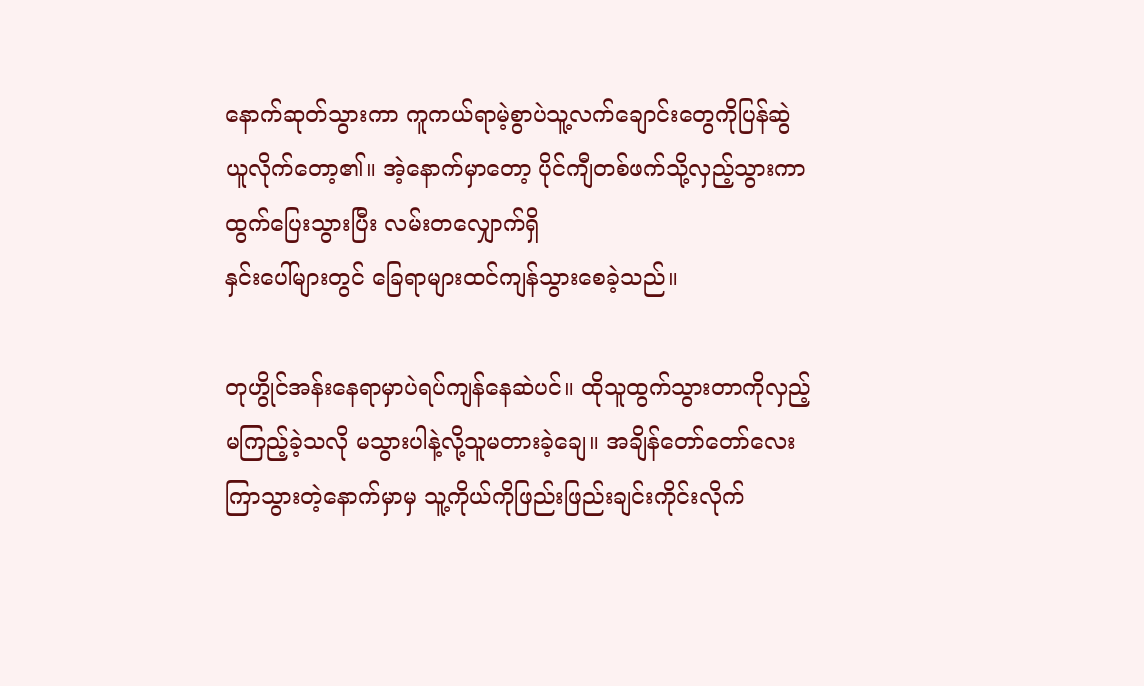နောက်ဆုတ်သွားကာ ကူကယ်ရာမဲ့စွာပဲသူ့လက်ချောင်းတွေကိုပြန်ဆွဲယူလိုက်တော့၏။ အဲ့နောက်မှာတော့ ပိုင်ကျီတစ်ဖက်သို့လှည့်သွားကာထွက်ပြေးသွားပြီး လမ်းတလျှောက်ရှိ
နှင်းပေါ်များတွင် ခြေရာများထင်ကျန်သွားစေခဲ့သည်။

တုဟွိုင်အန်းနေရာမှာပဲရပ်ကျန်နေဆဲပင်။ ထိုသူထွက်သွားတာကိုလှည့်မကြည့်ခဲ့သလို မသွားပါနဲ့လို့သူမတားခဲ့ချေ။ အချိန်တော်တော်လေးကြာသွားတဲ့နောက်မှာမှ သူ့ကိုယ်ကိုဖြည်းဖြည်းချင်းကိုင်းလိုက်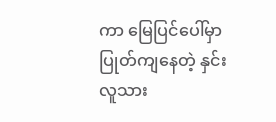ကာ မြေပြင်ပေါ်မှာပြုတ်ကျနေတဲ့ နှင်းလူသား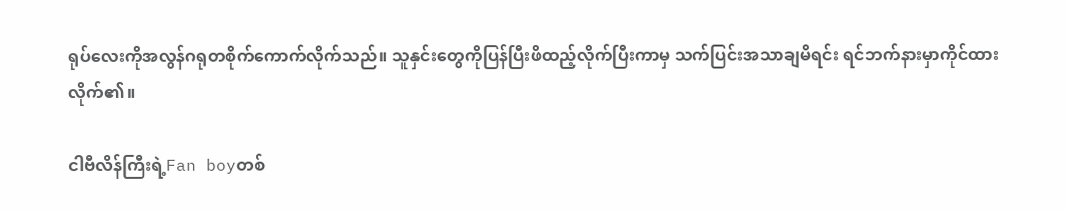ရုပ်လေးကိုအလွန်ဂရုတစိုက်ကောက်လိုက်သည်။ သူနှင်းတွေကိုပြန်ပြီးဖိထည့်လိုက်ပြီးကာမှ သက်ပြင်းအသာချမိရင်း ရင်ဘက်နားမှာကိုင်ထားလိုက်၏။

ငါဗီလိန်ကြီးရဲ့Fan boyတစ်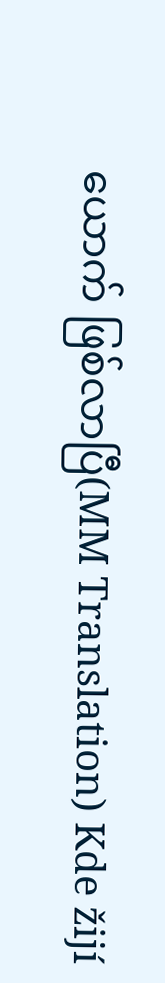ယောက် ဖြစ်လာပြီ(MM Translation) Kde žijí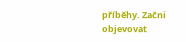příběhy. Začni objevovat